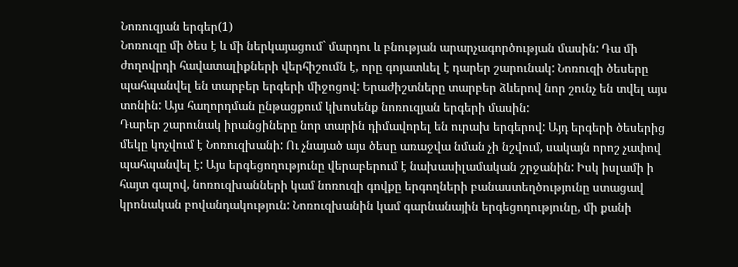Նոռուզյան երգեր(1)
Նոռուզը մի ծես է և մի ներկայացում` մարդու և բնության արարչագործության մասին: Դա մի ժողովրդի հավատալիքների վերհիշումն է, որը գոյատևել է դարեր շարունակ: Նոռուզի ծեսերը պահպանվել են տարբեր երգերի միջոցով: Երաժիշտները տարբեր ձևերով նոր շունչ են տվել այս տոնին: Այս հաղորդման ընթացքում կխոսենք նոռուզյան երգերի մասին:
Դարեր շարունակ իրանցիները նոր տարին դիմավորել են ուրախ երգերով: Այդ երգերի ծեսերից մեկը կոչվում է Նոռուզխանի: Ու չնայած այս ծեսը առաջվա նման չի նշվում, սակայն որոշ չափով պահպանվել է: Այս երգեցողությունը վերաբերում է նախասիլամական շրջանին: Իսկ իսլամի ի հայտ գալով, նոռուզխանների կամ նոռուզի գովքը երգողների բանաստեղծությունը ստացավ կրոնական բովանդակություն: Նոռուզխանին կամ գարնանային երգեցողությունը, մի քանի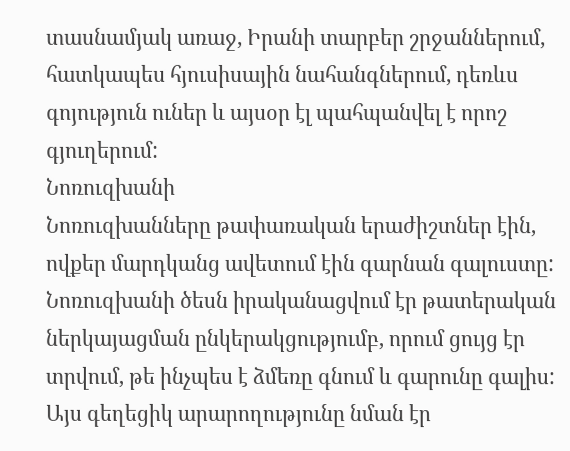տասնամյակ առաջ, Իրանի տարբեր շրջաններում, հատկապես հյուսիսային նահանգներում, դեռևս գոյություն ուներ և այսօր էլ պահպանվել է որոշ գյուղերում:
Նոռուզխանի
Նոռուզխանները թափառական երաժիշտներ էին, ովքեր մարդկանց ավետում էին գարնան գալուստը: Նոռուզխանի ծեսն իրականացվում էր թատերական ներկայացման ընկերակցությումբ, որում ցույց էր տրվում, թե ինչպես է ձմեռը գնում և գարունը գալիս: Այս գեղեցիկ արարողությունը նման էր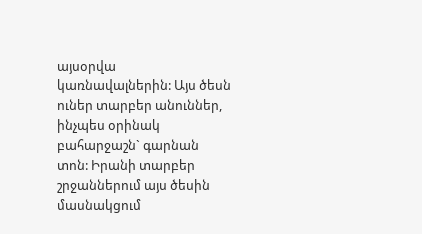այսօրվա կառնավալներին: Այս ծեսն ուներ տարբեր անուններ, ինչպես օրինակ բահարջաշն` գարնան տոն: Իրանի տարբեր շրջաններում այս ծեսին մասնակցում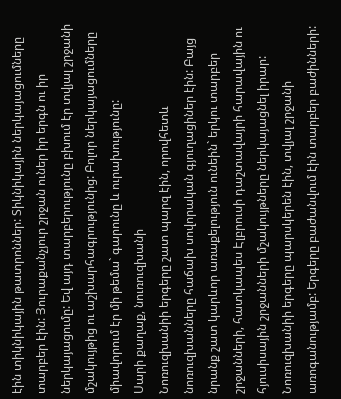էին տիկնիկային թատրոններ: Տիկնիկային ներկայացումները տարբեր էին: Յուրաքանչյուր շրջան ուներ իր երգն ու իր ներկայացումը: Եվ այդ տարբերությունը բխում էր տվյալ շրջանի մշակույթից ու աշխարհագրությունից: Բոլոր ներկայացումները միավորում էր մի թեմա` գարունը և ուրախությունը:
Սարի քաղաք, նուռուզխանի
Նոռուզխանիի երգերը շատ պարզ էին, որովհետև նոռուզխանները հաճախ սովորական գյուղացիներ էին: Բայց նրանք շատ կարևոր առաքելություն ունեին` երկու տարբեր շրջանների, հատկապես Էլբրուսի դաշտավայրի հարավային ու հյուսիսային շրջանների մշակույթները ներկայացնել իրար: Նոռուզխանիի երգերը պարսկերեն էին, տվյալ շրջանի առոգանությամբ: Երգերը բաժանվում էին տարբեր բաժինների: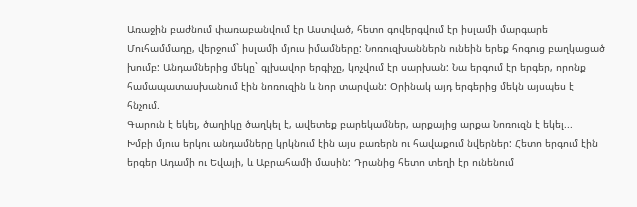Առաջին բաժնում փառաբանվում էր Աստված, հետո գովերգվում էր իսլամի մարգարե Մուհամմադը, վերջում` իսլամի մյուս իմամները: Նոռուզխաններն ունեին երեք հոգուց բաղկացած խումբ: Անդամներից մեկը` գլխավոր երգիչը, կոչվում էր սարխան: Նա երգում էր երգեր, որոնք համապատասխանում էին նոռուզին և նոր տարվան: Օրինակ այդ երգերից մեկն այսպես է հնչում.
Գարուն է եկել, ծաղիկը ծաղկել է, ավետեք բարեկամներ, արքայից արքա Նոռուզն է եկել...
Խմբի մյուս երկու անդամները կրկնում էին այս բառերն ու հավաքում նվերներ: Հետո երգում էին երգեր Ադամի ու Եվայի, և Աբրահամի մասին: Դրանից հետո տեղի էր ունենում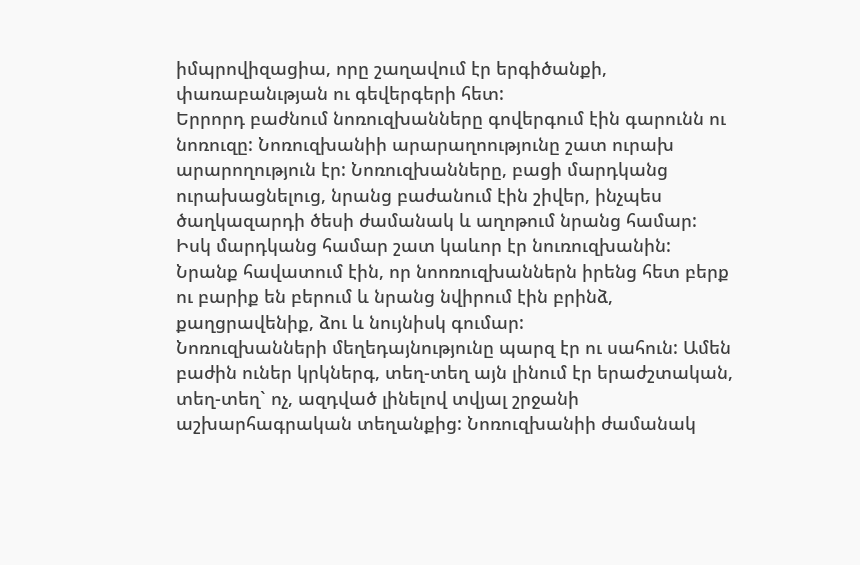իմպրովիզացիա, որը շաղավում էր երգիծանքի, փառաբանւթյան ու գեվերգերի հետ:
Երրորդ բաժնում նոռուզխանները գովերգում էին գարունն ու նոռուզը: Նոռուզխանիի արարաղոությունը շատ ուրախ արարողություն էր: Նոռուզխանները, բացի մարդկանց ուրախացնելուց, նրանց բաժանում էին շիվեր, ինչպես ծաղկազարդի ծեսի ժամանակ և աղոթում նրանց համար: Իսկ մարդկանց համար շատ կաևոր էր նուռուզխանին: Նրանք հավատում էին, որ նոոռուզխաններն իրենց հետ բերք ու բարիք են բերում և նրանց նվիրում էին բրինձ, քաղցրավենիք, ձու և նույնիսկ գումար:
Նոռուզխանների մեղեդայնությունը պարզ էր ու սահուն: Ամեն բաժին ուներ կրկներգ, տեղ-տեղ այն լինում էր երաժշտական, տեղ-տեղ` ոչ, ազդված լինելով տվյալ շրջանի աշխարհագրական տեղանքից: Նոռուզխանիի ժամանակ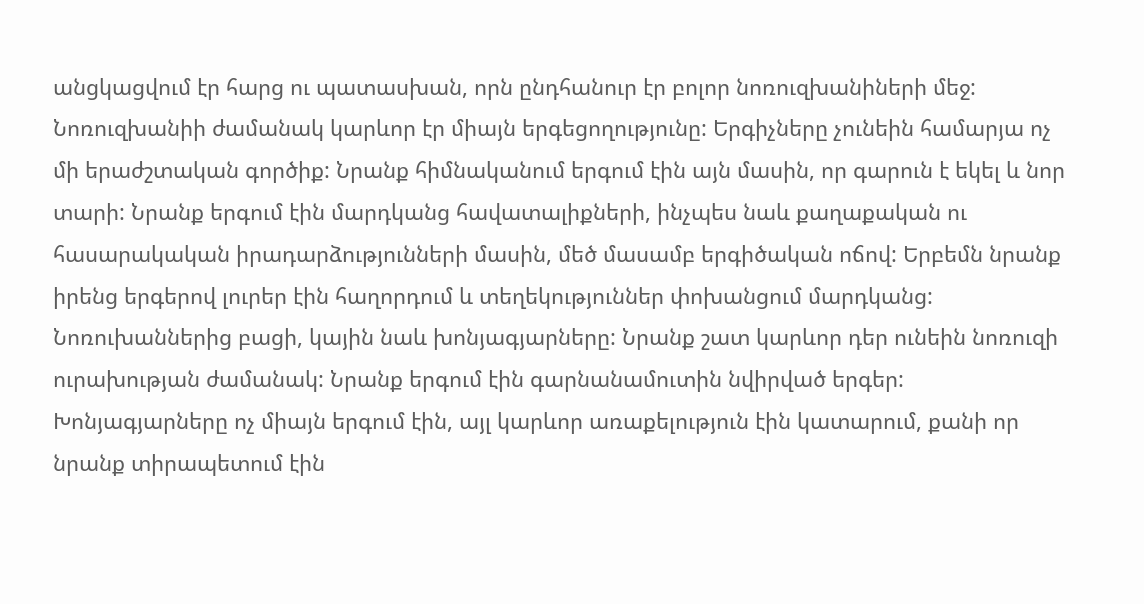անցկացվում էր հարց ու պատասխան, որն ընդհանուր էր բոլոր նոռուզխանիների մեջ: Նոռուզխանիի ժամանակ կարևոր էր միայն երգեցողությունը: Երգիչները չունեին համարյա ոչ մի երաժշտական գործիք: Նրանք հիմնականում երգում էին այն մասին, որ գարուն է եկել և նոր տարի: Նրանք երգում էին մարդկանց հավատալիքների, ինչպես նաև քաղաքական ու հասարակական իրադարձությունների մասին, մեծ մասամբ երգիծական ոճով: Երբեմն նրանք իրենց երգերով լուրեր էին հաղորդում և տեղեկություններ փոխանցում մարդկանց:
Նոռուխաններից բացի, կային նաև խոնյագյարները: Նրանք շատ կարևոր դեր ունեին նոռուզի ուրախության ժամանակ: Նրանք երգում էին գարնանամուտին նվիրված երգեր: Խոնյագյարները ոչ միայն երգում էին, այլ կարևոր առաքելություն էին կատարում, քանի որ նրանք տիրապետում էին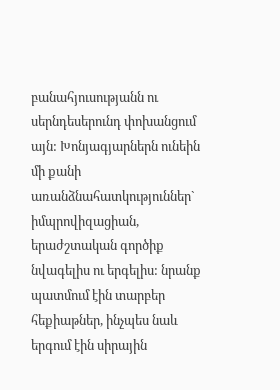բանահյուսությանն ու սերնդեսերունդ փոխանցում այն: Խոնյագյարներն ունեին մի քանի առանձնահատկություններ` իմպրովիզացիան, երաժշտական գործիք նվագելիս ու երգելիս: նրանք պատմում էին տարբեր հեքիաթներ, ինչպես նաև երգում էին սիրային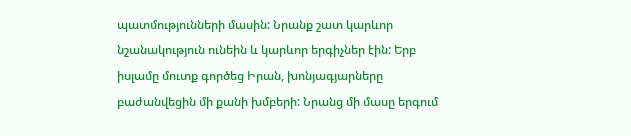պատմությունների մասին: Նրանք շատ կարևոր նշանակություն ունեին և կարևոր երգիչներ էին: Երբ իսլամը մուտք գործեց Իրան, խոնյագյարները բաժանվեցին մի քանի խմբերի: Նրանց մի մասը երգում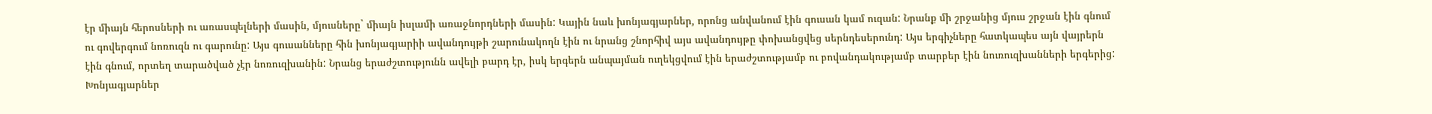էր միայն հերոսների ու առասպելների մասին, մյուսները` միայն իսլամի առաջնորդների մասին: Կային նաև խոնյագյարներ, որոնց անվանում էին գուսան կամ ուզան: Նրանք մի շրջանից մյուս շրջան էին գնում ու գովերգում նոռուզն ու գարունը: Այս գուսանները հին խոնյագյարիի ավանդույթի շարունակողն էին ու նրանց շնորհիվ այս ավանդույթը փոխանցվեց սերնդեսերունդ: Այս երգիչները հատկապես այն վայրերն էին գնում, որտեղ տարածված չէր նոռուզխանին: Նրանց երաժշտությունն ավելի բարդ էր, իսկ երգերն անպայման ուղեկցվում էին երաժշտությամբ ու բովանդակությամբ տարբեր էին նուռուզխանների երգերից:
Խոնյագյարներ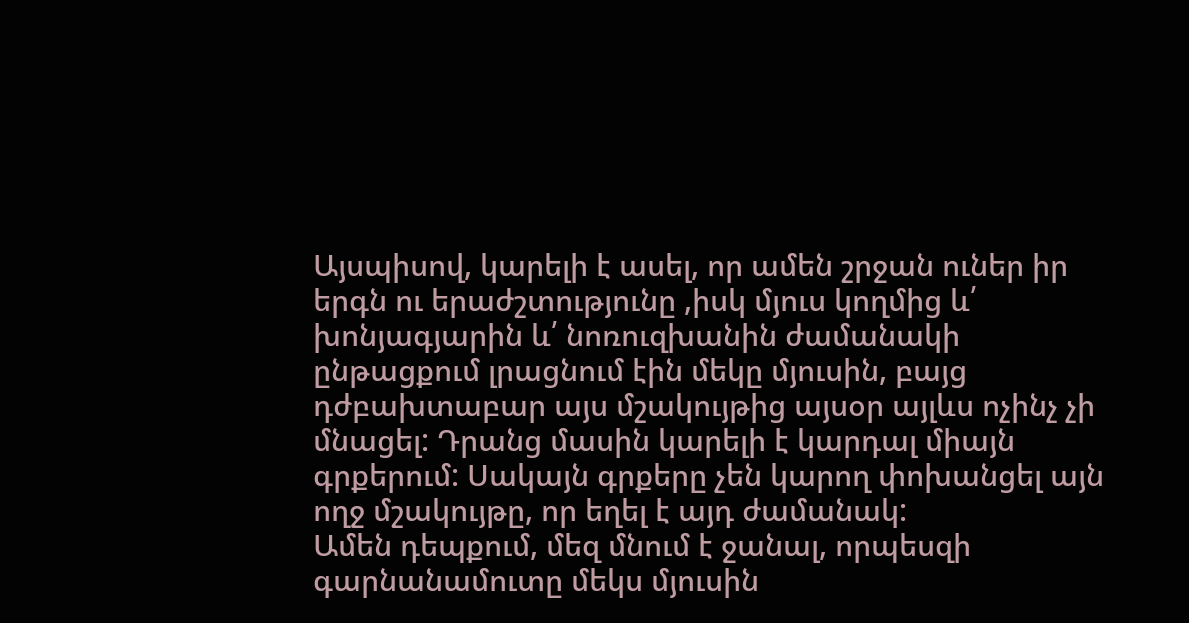Այսպիսով, կարելի է ասել, որ ամեն շրջան ուներ իր երգն ու երաժշտությունը ,իսկ մյուս կողմից և՛ խոնյագյարին և՛ նոռուզխանին ժամանակի ընթացքում լրացնում էին մեկը մյուսին, բայց դժբախտաբար այս մշակույթից այսօր այլևս ոչինչ չի մնացել: Դրանց մասին կարելի է կարդալ միայն գրքերում: Սակայն գրքերը չեն կարող փոխանցել այն ողջ մշակույթը, որ եղել է այդ ժամանակ:
Ամեն դեպքում, մեզ մնում է ջանալ, որպեսզի գարնանամուտը մեկս մյուսին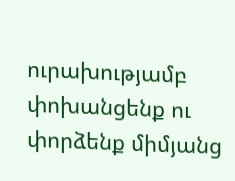ուրախությամբ փոխանցենք ու փորձենք միմյանց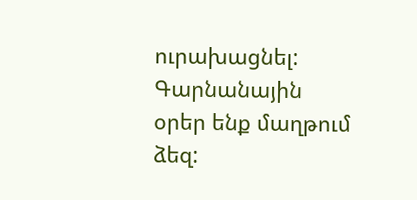ուրախացնել: Գարնանային օրեր ենք մաղթում ձեզ: